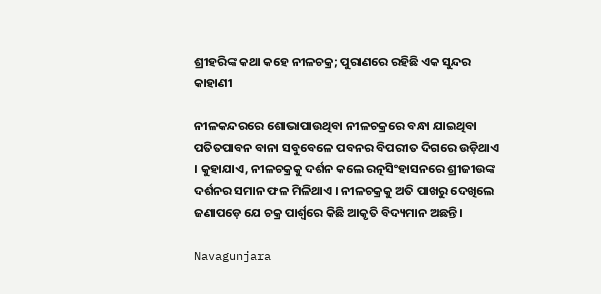ଶ୍ରୀହରିଙ୍କ କଥା କହେ ନୀଳଚକ୍ର; ପୁରାଣରେ ରହିଛି ଏକ ସୁନ୍ଦର କାହାଣୀ

ନୀଳକନ୍ଦରରେ ଶୋଭାପାଉଥିବା ନୀଳଚକ୍ରରେ ବନ୍ଧା ଯାଇଥିବା ପତିତପାବନ ବାନା ସବୁବେଳେ ପବନର ବିପରୀତ ଦିଗରେ ଉଡ଼ିଥାଏ । କୁହାଯାଏ, ନୀଳଚକ୍ରକୁ ଦର୍ଶନ କଲେ ରତ୍ନସିଂହାସନରେ ଶ୍ରୀଜୀଉଙ୍କ ଦର୍ଶନର ସମାନ ଫଳ ମିଳିଥାଏ । ନୀଳଚକ୍ରକୁ ଅତି ପାଖରୁ ଦେଖିଲେ ଜଣାପଡ଼େ ଯେ ଚକ୍ର ପାର୍ଶ୍ୱରେ କିଛି ଆକୃତି ବିଦ୍ୟମାନ ଅଛନ୍ତି ।

Navagunjara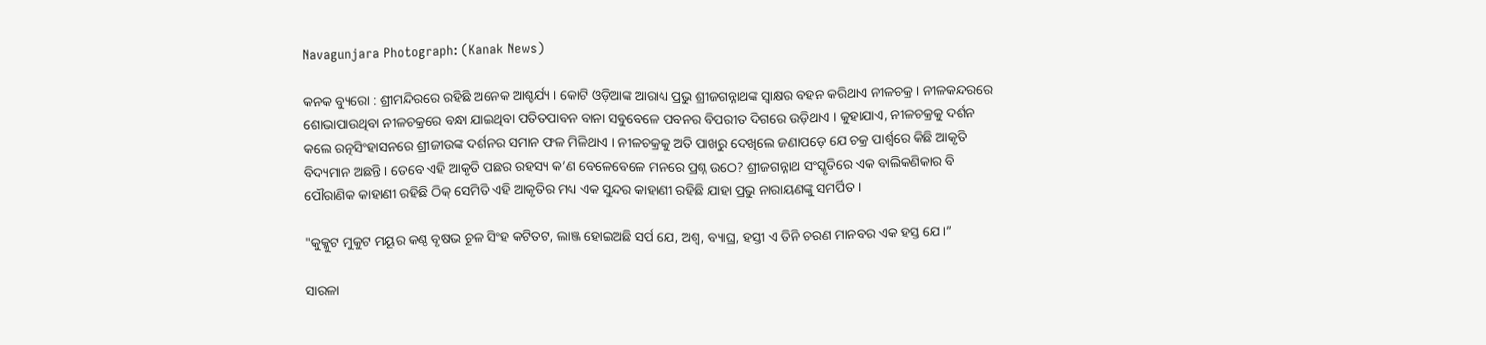Navagunjara Photograph: (Kanak News)

କନକ ବ୍ୟୁରୋ : ଶ୍ରୀମନ୍ଦିରରେ ରହିଛି ଅନେକ ଆଶ୍ଚର୍ଯ୍ୟ । କୋଟି ଓଡ଼ିଆଙ୍କ ଆରାଧ୍ୟ ପ୍ରଭୁ ଶ୍ରୀଜଗନ୍ନାଥଙ୍କ ସ୍ୱାକ୍ଷର ବହନ କରିଥାଏ ନୀଳଚକ୍ର । ନୀଳକନ୍ଦରରେ ଶୋଭାପାଉଥିବା ନୀଳଚକ୍ରରେ ବନ୍ଧା ଯାଇଥିବା ପତିତପାବନ ବାନା ସବୁବେଳେ ପବନର ବିପରୀତ ଦିଗରେ ଉଡ଼ିଥାଏ । କୁହାଯାଏ, ନୀଳଚକ୍ରକୁ ଦର୍ଶନ କଲେ ରତ୍ନସିଂହାସନରେ ଶ୍ରୀଜୀଉଙ୍କ ଦର୍ଶନର ସମାନ ଫଳ ମିଳିଥାଏ । ନୀଳଚକ୍ରକୁ ଅତି ପାଖରୁ ଦେଖିଲେ ଜଣାପଡ଼େ ଯେ ଚକ୍ର ପାର୍ଶ୍ୱରେ କିଛି ଆକୃତି ବିଦ୍ୟମାନ ଅଛନ୍ତି । ତେବେ ଏହି ଆକୃତି ପଛର ରହସ୍ୟ କ’ଣ ବେଳେବେଳେ ମନରେ ପ୍ରଶ୍ନ ଉଠେ? ଶ୍ରୀଜଗନ୍ନାଥ ସଂସ୍କୃତିରେ ଏକ ବାଲିକଣିକାର ବି ପୌରାଣିକ କାହାଣୀ ରହିଛି ଠିକ୍ ସେମିତି ଏହି ଆକୃତିର ମଧ୍ୟ ଏକ ସୁନ୍ଦର କାହାଣୀ ରହିଛି ଯାହା ପ୍ରଭୁ ନାରାୟଣଙ୍କୁ ସମର୍ପିତ ।

"କୁକ୍କୁଟ ମୁକୁଟ ମୟୂର କଣ୍ଠ ବୃଷଭ ଚୂଳ ସିଂହ କଟିତଟ, ଲାଞ୍ଜ ହୋଇଅଛି ସର୍ପ ଯେ, ଅଶ୍ଵ, ବ୍ୟାଘ୍ର, ହସ୍ତୀ ଏ ତିନି ଚରଣ ମାନବର ଏକ ହସ୍ତ ଯେ।”

ସାରଳା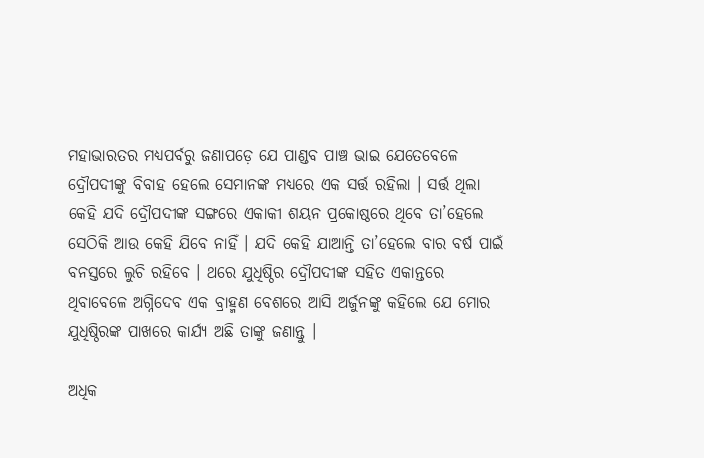ମହାଭାରତର ମଧ୍ୟପର୍ବରୁ ଜଣାପଡ଼େ ଯେ ପାଣ୍ଡବ ପାଞ୍ଚ ଭାଇ ଯେତେବେଳେ ଦ୍ରୌପଦୀଙ୍କୁ ବିବାହ ହେଲେ ସେମାନଙ୍କ ମଧ୍ୟରେ ଏକ ସର୍ତ୍ତ ରହିଲା । ସର୍ତ୍ତ ଥିଲା କେହି ଯଦି ଦ୍ରୌପଦୀଙ୍କ ସଙ୍ଗରେ ଏକାକୀ ଶୟନ ପ୍ରକୋଷ୍ଠରେ ଥିବେ ତା’ହେଲେ ସେଠିକି ଆଉ କେହି ଯିବେ ନାହିଁ । ଯଦି କେହି ଯାଆନ୍ତି ତା’ହେଲେ ବାର ବର୍ଷ ପାଇଁ ବନସ୍ତରେ ଲୁଚି ରହିବେ । ଥରେ ଯୁଧିଷ୍ଠିର ଦ୍ରୌପଦୀଙ୍କ ସହିତ ଏକାନ୍ତରେ ଥିବାବେଳେ ଅଗ୍ନିଦେବ ଏକ ବ୍ରାହ୍ମଣ ବେଶରେ ଆସି ଅର୍ଜୁନଙ୍କୁ କହିଲେ ଯେ ମୋର ଯୁଧିଷ୍ଠିରଙ୍କ ପାଖରେ କାର୍ଯ୍ୟ ଅଛି ତାଙ୍କୁ ଜଣାନ୍ତୁ ।

ଅଧିକ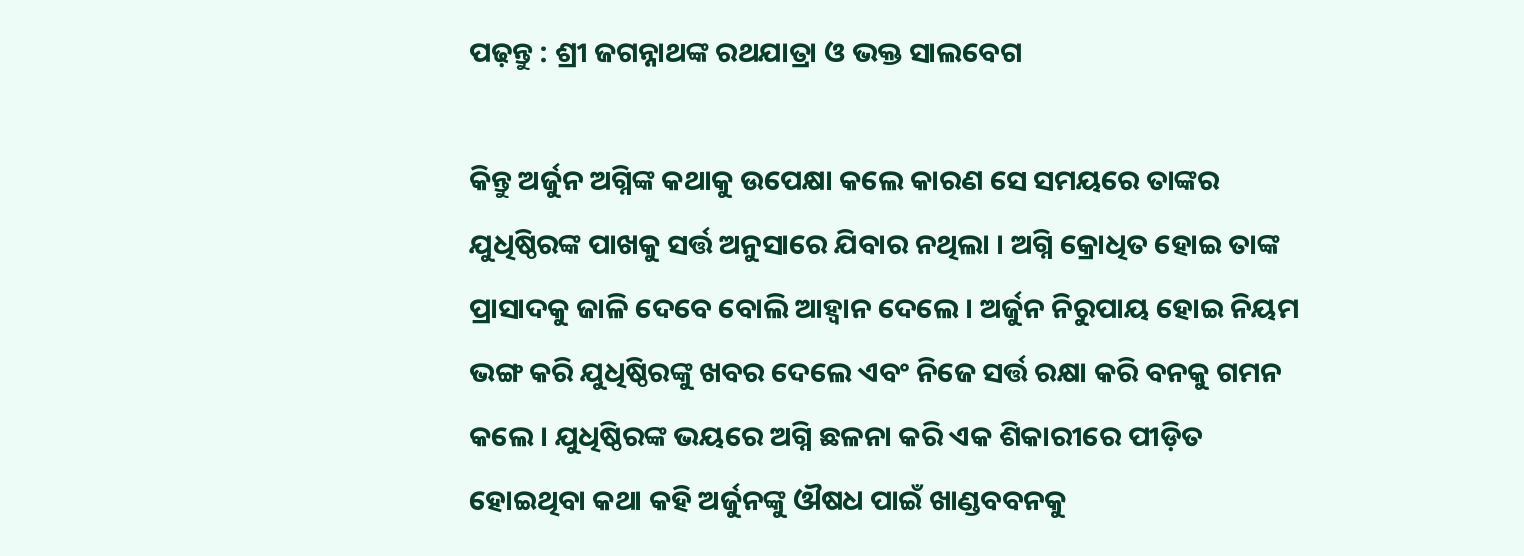ପଢ଼ନ୍ତୁ : ଶ୍ରୀ ଜଗନ୍ନାଥଙ୍କ ରଥଯାତ୍ରା ଓ ଭକ୍ତ ସାଲବେଗ

କିନ୍ତୁ ଅର୍ଜୁନ ଅଗ୍ନିଙ୍କ କଥାକୁ ଉପେକ୍ଷା କଲେ କାରଣ ସେ ସମୟରେ ତାଙ୍କର ଯୁଧିଷ୍ଠିରଙ୍କ ପାଖକୁ ସର୍ତ୍ତ ଅନୁସାରେ ଯିବାର ନଥିଲା । ଅଗ୍ନି କ୍ରୋଧିତ ହୋଇ ତାଙ୍କ ପ୍ରାସାଦକୁ ଜାଳି ଦେବେ ବୋଲି ଆହ୍ୱାନ ଦେଲେ । ଅର୍ଜୁନ ନିରୁପାୟ ହୋଇ ନିୟମ ଭଙ୍ଗ କରି ଯୁଧିଷ୍ଠିରଙ୍କୁ ଖବର ଦେଲେ ଏବଂ ନିଜେ ସର୍ତ୍ତ ରକ୍ଷା କରି ବନକୁ ଗମନ କଲେ । ଯୁଧିଷ୍ଠିରଙ୍କ ଭୟରେ ଅଗ୍ନି ଛଳନା କରି ଏକ ଶିକାରୀରେ ପୀଡ଼ିତ ହୋଇଥିବା କଥା କହି ଅର୍ଜୁନଙ୍କୁ ଔଷଧ ପାଇଁ ଖାଣ୍ଡବବନକୁ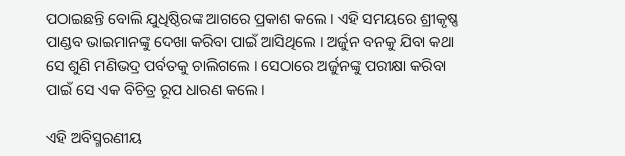ପଠାଇଛନ୍ତି ବୋଲି ଯୁଧିଷ୍ଠିରଙ୍କ ଆଗରେ ପ୍ରକାଶ କଲେ । ଏହି ସମୟରେ ଶ୍ରୀକୃଷ୍ଣ ପାଣ୍ଡବ ଭାଇମାନଙ୍କୁ ଦେଖା କରିବା ପାଇଁ ଆସିଥିଲେ । ଅର୍ଜୁନ ବନକୁ ଯିବା କଥା ସେ ଶୁଣି ମଣିଭଦ୍ର ପର୍ବତକୁ ଚାଲିଗଲେ । ସେଠାରେ ଅର୍ଜୁନଙ୍କୁ ପରୀକ୍ଷା କରିବା ପାଇଁ ସେ ଏକ ବିଚିତ୍ର ରୂପ ଧାରଣ କଲେ ।

ଏହି ଅବିସ୍ମରଣୀୟ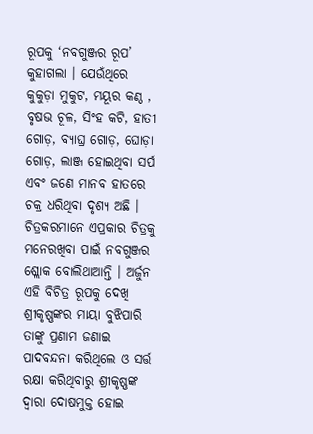ରୂପକୁ ‘ନବଗୁଞ୍ଜର ରୂପ’ କୁହାଗଲା । ଯେଉଁଥିରେ କୁକୁଡ଼ା ମୁକୁଟ, ମୟୂର କଣ୍ଠ , ବୃଷଭ ଚୂଳ, ସିଂହ କଟି, ହାତୀ ଗୋଡ଼, ବ୍ୟାଘ୍ର ଗୋଡ଼, ଘୋଡ଼ା ଗୋଡ଼, ଲାଞ୍ଜ ହୋଇଥିବା ସର୍ପ ଏବଂ ଜଣେ ମାନବ ହାତରେ ଚକ୍ର ଧରିଥିବା ଦୃଶ୍ୟ ଅଛି । ଚିତ୍ରକରମାନେ ଏପ୍ରକାର ଚିତ୍ରକୁ ମନେରଖିବା ପାଇଁ ନବଗୁଞ୍ଜର ଶ୍ଲୋକ ବୋଲିଥାଆନ୍ତି । ଅର୍ଜୁନ ଏହି ବିଚିତ୍ର ରୂପକୁ ଦେଖି ଶ୍ରୀକୃଷ୍ଣଙ୍କର ମାୟା ବୁଝିପାରି ତାଙ୍କୁ ପ୍ରଣାମ ଜଣାଇ ପାଦବନ୍ଦନା କରିଥିଲେ ଓ ସର୍ତ୍ତ ରକ୍ଷା କରିଥିବାରୁ ଶ୍ରୀକୃଷ୍ଣଙ୍କ ଦ୍ୱାରା ଦୋଷମୁକ୍ତ ହୋଇ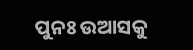ପୁନଃ ଉଆସକୁ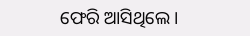ଫେରି ଆସିଥିଲେ।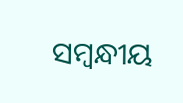ସମ୍ବନ୍ଧୀୟ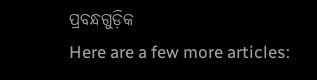ପ୍ରବନ୍ଧଗୁଡ଼ିକ
Here are a few more articles: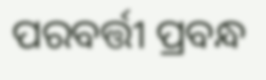ପରବର୍ତ୍ତୀ ପ୍ରବନ୍ଧ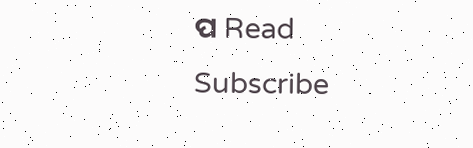ପ Read
Subscribe